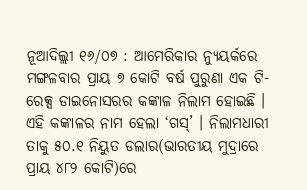ନୂଆଦିଲ୍ଲୀ ୧୬/୦୭ : ଆମେରିକାର ନ୍ୟୁୟର୍କରେ ମଙ୍ଗଳବାର ପ୍ରାୟ ୭ କୋଟି ବର୍ଷ ପୁରୁଣା ଏକ ଟି-ରେକ୍ସ ଡାଇନୋସରର କଙ୍କାଳ ନିଲାମ ହୋଇଛି । ଏହି କଙ୍କାଳର ନାମ ହେଲା ‘ଗସ୍’ । ନିଲାମଧାରୀ ତାକୁ ୫୦.୧ ନିୟୁତ ଡଲାର(ଭାରତୀୟ ମୁଦ୍ରାରେ ପ୍ରାୟ ୪୮୨ କୋଟି)ରେ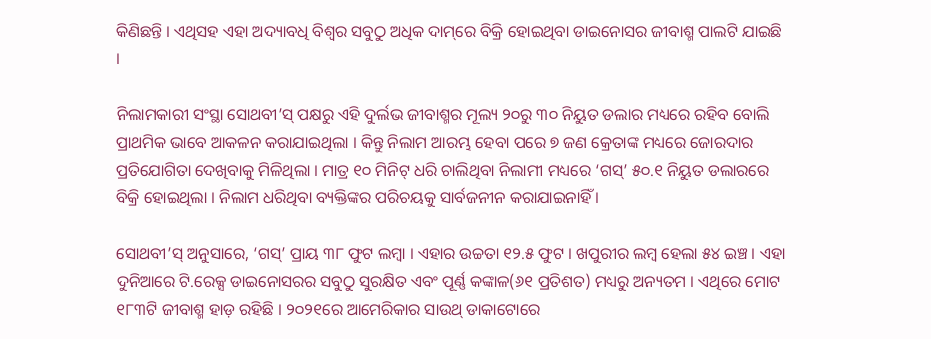କିଣିଛନ୍ତି । ଏଥିସହ ଏହା ଅଦ୍ୟାବଧି ବିଶ୍ୱର ସବୁଠୁ ଅଧିକ ଦାମ୍‌ରେ ବିକ୍ରି ହୋଇଥିବା ଡାଇନୋସର ଜୀବାଶ୍ମ ପାଲଟି ଯାଇଛି ।

ନିଲାମକାରୀ ସଂସ୍ଥା ସୋଥବୀ’ସ୍ ପକ୍ଷରୁ ଏହି ଦୁର୍ଲଭ ଜୀବାଶ୍ମର ମୂଲ୍ୟ ୨୦ରୁ ୩୦ ନିୟୁତ ଡଲାର ମଧ୍ୟରେ ରହିବ ବୋଲି ପ୍ରାଥମିକ ଭାବେ ଆକଳନ କରାଯାଇଥିଲା । କିନ୍ତୁ ନିଲାମ ଆରମ୍ଭ ହେବା ପରେ ୭ ଜଣ କ୍ରେତାଙ୍କ ମଧ୍ୟରେ ଜୋରଦାର ପ୍ରତିଯୋଗିତା ଦେଖିବାକୁ ମିଳିଥିଲା । ମାତ୍ର ୧୦ ମିନିଟ୍ ଧରି ଚାଲିଥିବା ନିଲାମୀ ମଧ୍ୟରେ ‘ଗସ୍’ ୫୦.୧ ନିୟୁତ ଡଲାରରେ ବିକ୍ରି ହୋଇଥିଲା । ନିଲାମ ଧରିଥିବା ବ୍ୟକ୍ତିଙ୍କର ପରିଚୟକୁ ସାର୍ବଜନୀନ କରାଯାଇନାହିଁ ।

ସୋଥବୀ’ସ୍ ଅନୁସାରେ, ‘ଗସ୍’ ପ୍ରାୟ ୩୮ ଫୁଟ ଲମ୍ବା । ଏହାର ଉଚ୍ଚତା ୧୨.୫ ଫୁଟ । ଖପୁରୀର ଲମ୍ବ ହେଲା ୫୪ ଇଞ୍ଚ । ଏହା ଦୁନିଆରେ ଟି.ରେକ୍ସ ଡାଇନୋସରର ସବୁଠୁ ସୁରକ୍ଷିତ ଏବଂ ପୂର୍ଣ୍ଣ କଙ୍କାଳ(୬୧ ପ୍ରତିଶତ) ମଧ୍ୟରୁ ଅନ୍ୟତମ । ଏଥିରେ ମୋଟ ୧୮୩ଟି ଜୀବାଶ୍ମ ହାଡ଼ ରହିଛି । ୨୦୨୧ରେ ଆମେରିକାର ସାଉଥ୍ ଡାକାଟୋରେ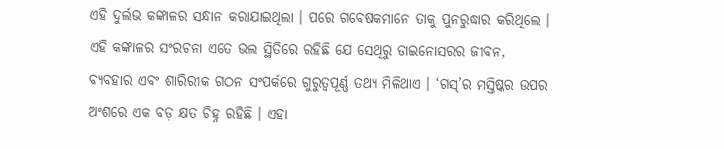ଏହି ଦୁର୍ଲଭ କଙ୍କାଳର ସନ୍ଧାନ କରାଯାଇଥିଲା । ପରେ ଗବେଷକମାନେ ତାକୁ ପୁନରୁଦ୍ଧାର କରିଥିଲେ । ଏହି କଙ୍କାଳର ସଂରଚନା ଏତେ ଭଲ ସ୍ଥିତିରେ ରହିଛି ଯେ ସେଥିରୁ ଡାଇନୋସରର ଜୀବନ, ବ୍ୟବହାର ଏବଂ ଶାରିରୀକ ଗଠନ ସଂପର୍କରେ ଗୁରୁତ୍ୱପୂର୍ଣ୍ଣ ତଥ୍ୟ ମିଳିଥାଏ । ‘ଗସ୍’ର ମସ୍ତିଷ୍କର ଉପର ଅଂଶରେ ଏକ ବଡ଼ କ୍ଷତ ଚିହ୍ନ ରହିଛି । ଏହା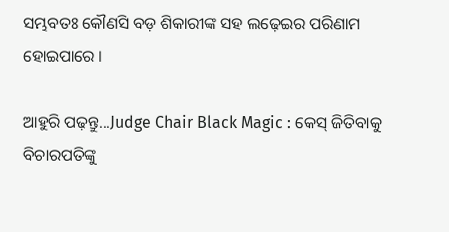ସମ୍ଭବତଃ କୌଣସି ବଡ଼ ଶିକାରୀଙ୍କ ସହ ଲଢ଼େଇର ପରିଣାମ ହୋଇପାରେ ।

ଆହୁରି ପଢ଼ନ୍ତୁ...Judge Chair Black Magic : କେସ୍ ଜିତିବାକୁ ବିଚାରପତିଙ୍କୁ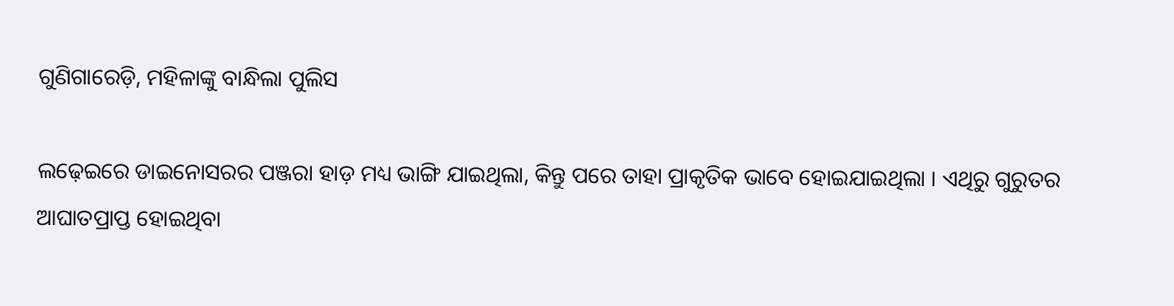ଗୁଣିଗାରେଡ଼ି, ମହିଳାଙ୍କୁ ବାନ୍ଧିଲା ପୁଲିସ

ଲଢ଼େଇରେ ଡାଇନୋସରର ପଞ୍ଜରା ହାଡ଼ ମଧ୍ୟ ଭାଙ୍ଗି ଯାଇଥିଲା, କିନ୍ତୁ ପରେ ତାହା ପ୍ରାକୃତିକ ଭାବେ ହୋଇଯାଇଥିଲା । ଏଥିରୁ ଗୁରୁତର ଆଘାତପ୍ରାପ୍ତ ହୋଇଥିବା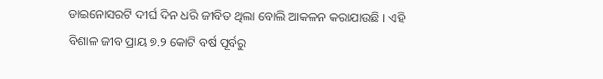ଡାଇନୋସରଟି ଦୀର୍ଘ ଦିନ ଧରି ଜୀବିତ ଥିଲା ବୋଲି ଆକଳନ କରାଯାଉଛି । ଏହି ବିଶାଳ ଜୀବ ପ୍ରାୟ ୭.୨ କୋଟି ବର୍ଷ ପୂର୍ବରୁ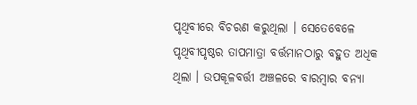ପୃଥିବୀରେ ବିଚରଣ କରୁଥିଲା । ସେତେବେଳେ ପୃଥିବୀପୃଷ୍ଠର ତାପମାତ୍ରା ବର୍ତ୍ତମାନଠାରୁ ବହୁତ ଅଧିକ ଥିଲା । ଉପକୂଳବର୍ତ୍ତୀ ଅଞ୍ଚଳରେ ବାରମ୍ବାର ବନ୍ୟା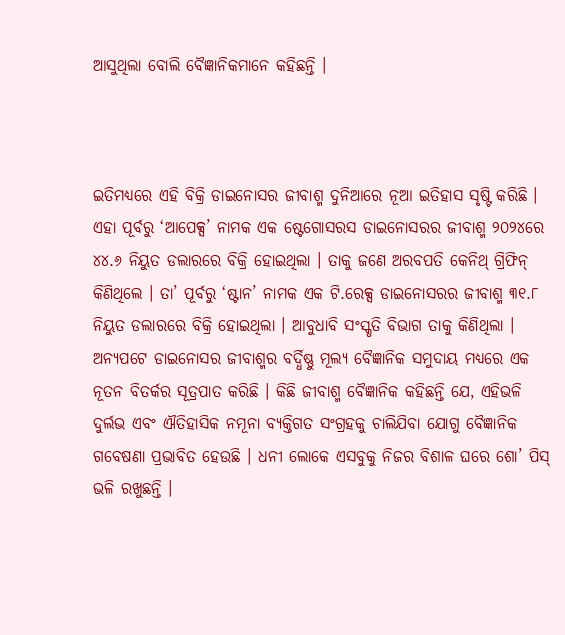ଆସୁଥିଲା ବୋଲି ବୈଜ୍ଞାନିକମାନେ କହିଛନ୍ତି ।



ଇତିମଧ୍ୟରେ ଏହି ବିକ୍ରି ଡାଇନୋସର ଜୀବାଶ୍ମ ଦୁନିଆରେ ନୂଆ ଇତିହାସ ସୃଷ୍ଟି କରିଛି । ଏହା ପୂର୍ବରୁ ‘ଆପେକ୍ସ’ ନାମକ ଏକ ଷ୍ଟେଗୋସରସ ଡାଇନୋସରର ଜୀବାଶ୍ମ ୨୦୨୪ରେ ୪୪.୬ ନିୟୁତ ଡଲାରରେ ବିକ୍ରି ହୋଇଥିଲା । ତାକୁ ଜଣେ ଅରବପତି କେନିଥ୍ ଗ୍ରିଫିନ୍ କିଣିଥିଲେ । ତା’ ପୂର୍ବରୁ ‘ଷ୍ଟାନ’ ନାମକ ଏକ ଟି.ରେକ୍ସ ଡାଇନୋସରର ଜୀବାଶ୍ମ ୩୧.୮ ନିୟୁତ ଡଲାରରେ ବିକ୍ରି ହୋଇଥିଲା । ଆବୁଧାବି ସଂସ୍କୃତି ବିଭାଗ ତାକୁ କିଣିଥିଲା । ଅନ୍ୟପଟେ ଡାଇନୋସର ଜୀବାଶ୍ମର ବର୍ଦ୍ଧିଷ୍ଣୁ ମୂଲ୍ୟ ବୈଜ୍ଞାନିକ ସମୁଦାୟ ମଧ୍ୟରେ ଏକ ନୂତନ ବିତର୍କର ସୂତ୍ରପାତ କରିଛି । କିଛି ଜୀବାଶ୍ମ ବୈଜ୍ଞାନିକ କହିଛନ୍ତି ଯେ, ଏହିଭଳି ଦୁର୍ଲଭ ଏବଂ ଐତିହାସିକ ନମୂନା ବ୍ୟକ୍ତିଗତ ସଂଗ୍ରହକୁ ଚାଲିଯିବା ଯୋଗୁ ବୈଜ୍ଞାନିକ ଗବେଷଣା ପ୍ରଭାବିତ ହେଉଛି । ଧନୀ ଲୋକେ ଏସବୁକୁ ନିଜର ବିଶାଳ ଘରେ ଶୋ’ ପିସ୍ ଭଳି ରଖୁଛନ୍ତି ।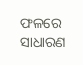ଫଳରେ ସାଧାରଣ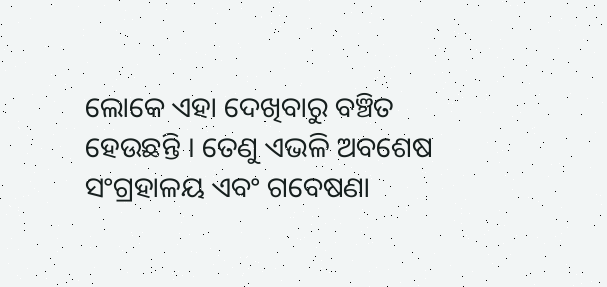ଲୋକେ ଏହା ଦେଖିବାରୁ ବଞ୍ଚିତ ହେଉଛନ୍ତି । ତେଣୁ ଏଭଳି ଅବଶେଷ ସଂଗ୍ରହାଳୟ ଏବଂ ଗବେଷଣା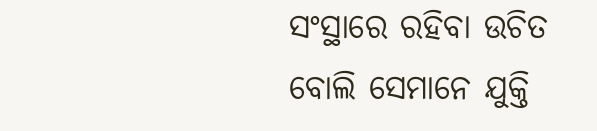ସଂସ୍ଥାରେ ରହିବା ଉଚିତ ବୋଲି ସେମାନେ ଯୁକ୍ତି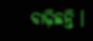ବାଢ଼ିଛନ୍ତି ।